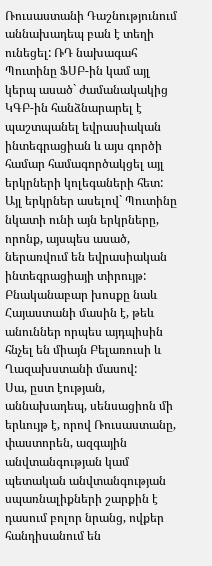Ռուսաստանի Դաշնությունում աննախադեպ բան է տեղի ունեցել: ՌԴ նախագահ Պուտինը ՖՍԲ-ին կամ այլ կերպ ասած` ժամանակակից ԿԳԲ-ին հանձնարարել է պաշտպանել եվրասիական ինտեգրացիան և այս գործի համար համագործակցել այլ երկրների կոլեգաների հետ: Այլ երկրներ ասելով` Պուտինը նկատի ունի այն երկրները, որոնք, այսպես ասած, ներառվում են եվրասիական ինտեգրացիայի տիրույթ: Բնականաբար խոսքը նաև Հայաստանի մասին է, թեև անուններ որպես այդպիսին հնչել են միայն Բելառուսի և Ղազախստանի մասով:
Սա, ըստ էության, աննախադեպ, սենսացիոն մի երևույթ է, որով Ռուսաստանը, փաստորեն, ազգային անվտանգության կամ պետական անվտանգության սպառնալիքների շարքին է դասում բոլոր նրանց, ովքեր հանդիսանում են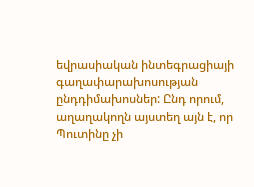եվրասիական ինտեգրացիայի գաղափարախոսության ընդդիմախոսներ: Ընդ որում, աղաղակողն այստեղ այն է, որ Պուտինը չի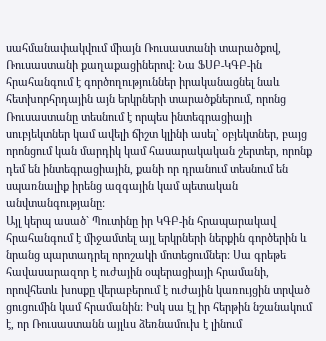սահմանափակվում միայն Ռուսաստանի տարածքով, Ռուսաստանի քաղաքացիներով: Նա ՖՍԲ-ԿԳԲ-ին հրահանգում է գործողություններ իրականացնել նաև հետխորհրդային այն երկրների տարածքներում, որոնց Ռուսաստանը տեսնում է որպես ինտեգրացիայի սուբյեկտներ կամ ավելի ճիշտ կլինի ասել` օբյեկտներ, բայց որոնցում կան մարդիկ կամ հասարակական շերտեր, որոնք դեմ են ինտեգրացիային, քանի որ դրանում տեսնում են սպառնալիք իրենց ազգային կամ պետական անվտանգությանը:
Այլ կերպ ասած` Պուտինը իր ԿԳԲ-ին հրապարակավ հրահանգում է միջամտել այլ երկրների ներքին գործերին և նրանց պարտադրել որոշակի մոտեցումներ: Սա գրեթե հավասարազոր է ուժային օպերացիայի հրամանի, որովհետև խոսքը վերաբերում է ուժային կառույցին տրված ցուցումին կամ հրամանին: Իսկ սա էլ իր հերթին նշանակում է, որ Ռուսաստանն այլևս ձեռնամուխ է լինում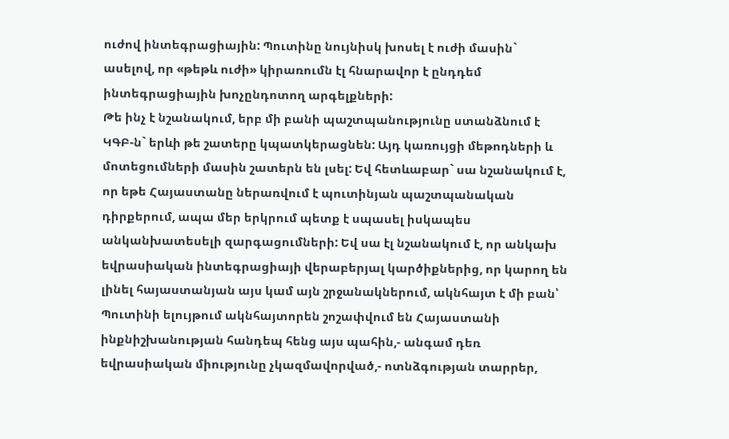ուժով ինտեգրացիային: Պուտինը նույնիսկ խոսել է ուժի մասին` ասելով, որ «թեթև ուժի» կիրառումն էլ հնարավոր է ընդդեմ ինտեգրացիային խոչընդոտող արգելքների:
Թե ինչ է նշանակում, երբ մի բանի պաշտպանությունը ստանձնում է ԿԳԲ-ն` երևի թե շատերը կպատկերացնեն: Այդ կառույցի մեթոդների և մոտեցումների մասին շատերն են լսել: Եվ հետևաբար` սա նշանակում է, որ եթե Հայաստանը ներառվում է պուտինյան պաշտպանական դիրքերում, ապա մեր երկրում պետք է սպասել իսկապես անկանխատեսելի զարգացումների: Եվ սա էլ նշանակում է, որ անկախ եվրասիական ինտեգրացիայի վերաբերյալ կարծիքներից, որ կարող են լինել հայաստանյան այս կամ այն շրջանակներում, ակնհայտ է մի բան՝ Պուտինի ելույթում ակնհայտորեն շոշափվում են Հայաստանի ինքնիշխանության հանդեպ հենց այս պահին,- անգամ դեռ եվրասիական միությունը չկազմավորված,- ոտնձգության տարրեր,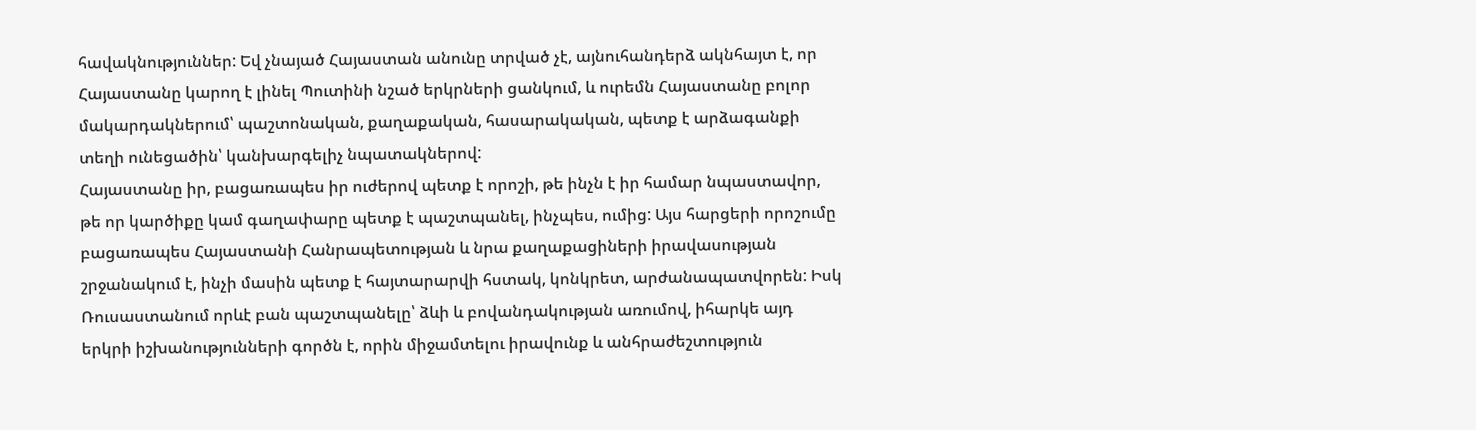հավակնություններ: Եվ չնայած Հայաստան անունը տրված չէ, այնուհանդերձ ակնհայտ է, որ Հայաստանը կարող է լինել Պուտինի նշած երկրների ցանկում, և ուրեմն Հայաստանը բոլոր մակարդակներում՝ պաշտոնական, քաղաքական, հասարակական, պետք է արձագանքի տեղի ունեցածին՝ կանխարգելիչ նպատակներով:
Հայաստանը իր, բացառապես իր ուժերով պետք է որոշի, թե ինչն է իր համար նպաստավոր, թե որ կարծիքը կամ գաղափարը պետք է պաշտպանել, ինչպես, ումից: Այս հարցերի որոշումը բացառապես Հայաստանի Հանրապետության և նրա քաղաքացիների իրավասության շրջանակում է, ինչի մասին պետք է հայտարարվի հստակ, կոնկրետ, արժանապատվորեն: Իսկ Ռուսաստանում որևէ բան պաշտպանելը՝ ձևի և բովանդակության առումով, իհարկե այդ երկրի իշխանությունների գործն է, որին միջամտելու իրավունք և անհրաժեշտություն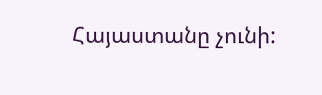Հայաստանը չունի: